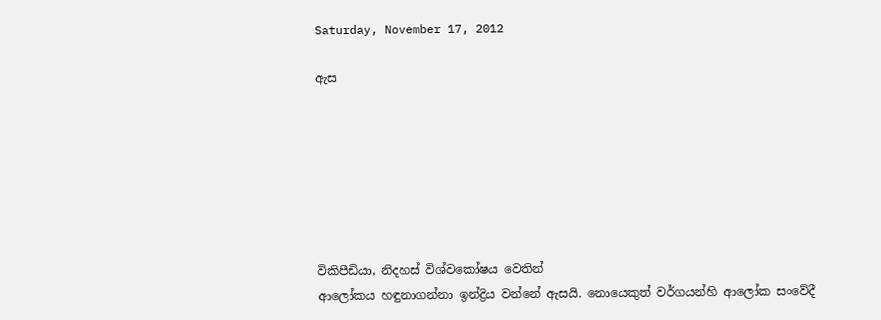Saturday, November 17, 2012

ඇස







විකිපීඩියා, නිදහස් විශ්වකෝෂය වෙතින්
ආලෝකය හඳුනාගන්නා ඉන්ද්‍රිය වන්නේ ඇසයි. නොයෙකුත් වර්ගයන්හි ආලෝක සංවේදී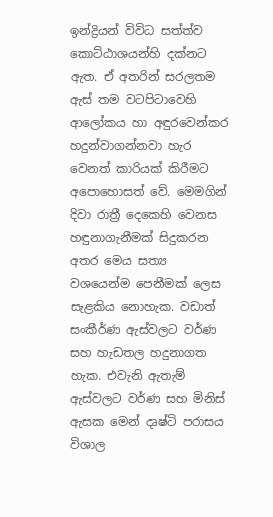ඉන්ද්‍රියන් විවිධ සත්ත්ව කොට්ඨාශයන්හි දක්නට ඇත. ඒ අතරින් සරලතම ඇස් තම වටපිටාවෙහි ආලෝකය හා අඳුරවෙන්කර හදුන්වාගන්නවා හැර වෙනත් කාරියක් කිරීමට අපොහොසත් වේ. මෙමගින් දිවා රාත්‍රී දෙකෙහි වෙනස හඳුනාගැනීමක් සිදුකරන අතර මෙය සත්‍ය වශයෙන්ම පෙනීමක් ලෙස සැළකිය නොහැක. වඩාත් සංකීර්ණ ඇස්වලට වර්ණ සහ හැඩතල හදුනාගත හැක. එවැනි ඇතැම් ඇස්වලට වර්ණ සහ මිනිස් ඇසක මෙන් දෘෂ්ටි පරාසය විශාල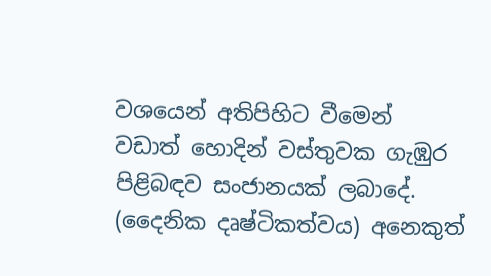වශයෙන් අතිපිහිට වීමෙන් වඩාත් හොදින් වස්තුවක ගැඹුර පිළිබඳව සංජානයක් ලබාදේ. (දෛනික දෘෂ්ටිකත්වය) අනෙකුත්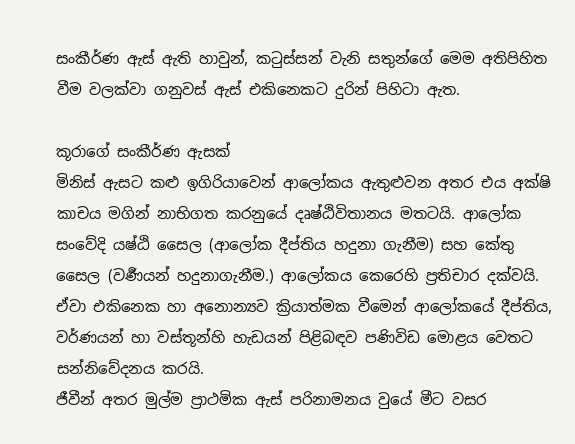සංකීර්ණ ඇස් ඇති හාවුන්, කටුස්සන් වැනි සතුන්ගේ මෙම අතිපිහිත වීම වලක්වා ගනුවස් ඇස් එකිනෙකට දුරින් පිහිටා ඇත.

කූරාගේ සංකීර්ණ ඇසක්
මිනිස් ඇසට කළු ඉගිරියාවෙන් ආලෝකය ඇතුළුවන අතර එය අක්ෂි කාචය මගින් නාභිගත කරනුයේ දෘෂ්ඨිවිතානය මතටයි. ආලෝක සංවේදි යෂ්ඨි සෛල (ආලෝක දීප්තිය හදුනා ගැනීම) සහ කේතු සෛල (වර්‍ණයන් හදුනාගැනීම.) ආලෝකය කෙරෙහි ප්‍රතිචාර දක්වයි. ඒවා එකිනෙක හා අනොන්‍යව ක්‍රියාත්මක වීමෙන් ආලෝකයේ දීප්තිය, වර්ණයන් හා වස්තූන්හි හැඩයන් පිළිබඳව පණිවිඩ මොළය වෙතට සන්නිවේදනය කරයි.
ජීවීන් අතර මුල්ම ප්‍රාථමික ඇස් පරිනාමනය වුයේ මීට වසර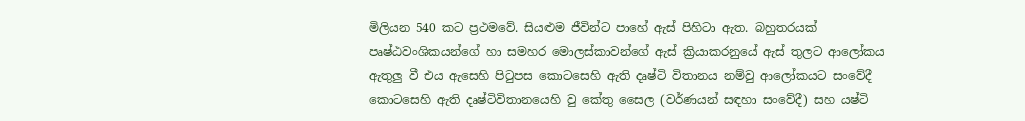මිලියන 540 කට ප්‍රථමවේ. සියළුම ජීවින්ට පාහේ ඇස් පිහිටා ඇත. බහුතරයක් පෘෂ්ඨවංශිකයන්ගේ හා සමහර මොලස්කාවන්ගේ ඇස් ක්‍රියාකරනුයේ ඇස් තුලට ආලෝකය ඇතුලු වී එය ඇසෙහි පිටුපස කොටසෙහි ඇති දෘෂ්ටි විතානය නම්වු ආලෝකයට සංවේදී කොටසෙහි ඇති දෘෂ්ටිවිතානයෙහි වු කේතු සෛල (වර්ණයන් සඳහා සංවේදී) සහ යෂ්ටි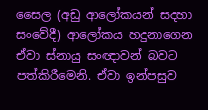සෛල (අඩු ආලෝකයන් සදහා සංවේදී) ආලෝකය හදුනාගෙන ඒවා ස්නායු සංඥාවන් බවට පත්කිරීමෙනි. ඒවා ඉන්පසුව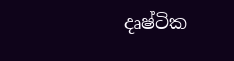දෘෂ්ටික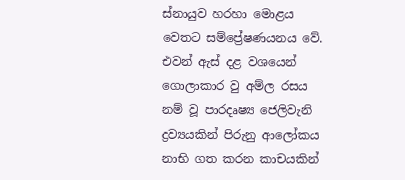ස්නායුව හරහා මොළය වෙතට සම්ප්‍රේෂණයනය වේ. එවන් ඇස් දළ වශයෙන් ගොලාකාර වු අම්ල රසය නම් වූ පාරදෘෂ්‍ය ජෙලිවැනි ද්‍රව්‍යයකින් පිරුනු ආලෝකය නාභි ගත කරන කාචයකින්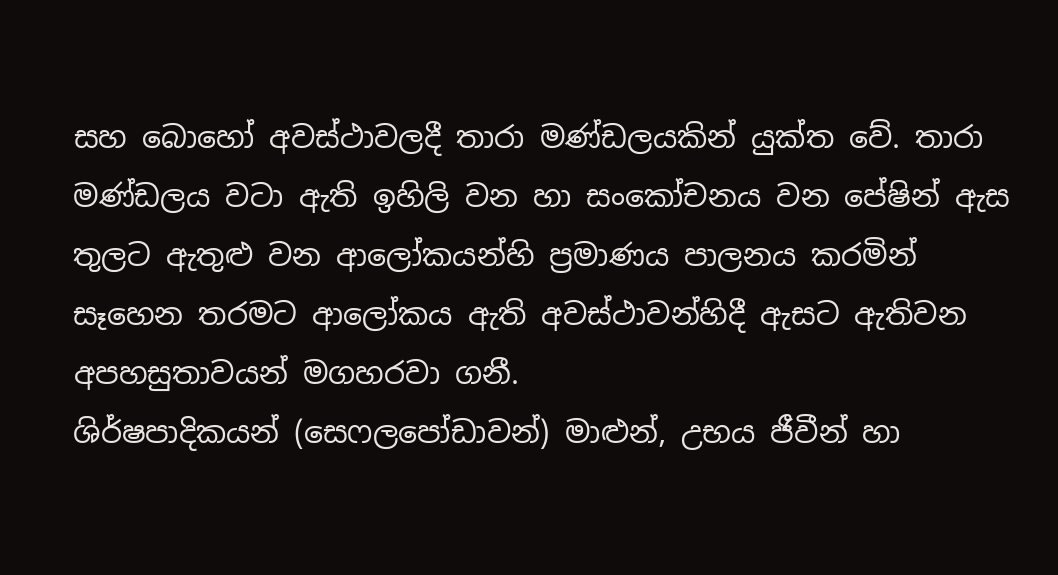සහ බොහෝ අවස්ථාවලදී තාරා මණ්ඩලයකින් යුක්ත වේ. තාරා මණ්ඩලය වටා ඇති ඉහිලි වන හා සංකෝචනය වන පේෂින් ඇස තුලට ඇතුළු වන ආලෝකයන්හි ප්‍රමාණය පාලනය කරමින් සෑහෙන තරමට ආලෝකය ඇති අවස්ථාවන්හිදී ඇසට ඇතිවන අපහසුතාවයන් මගහරවා ගනී.
ශිර්ෂපාදිකයන් (සෙෆලපෝඩාවන්) මාළුන්, උභය ජීවීන් හා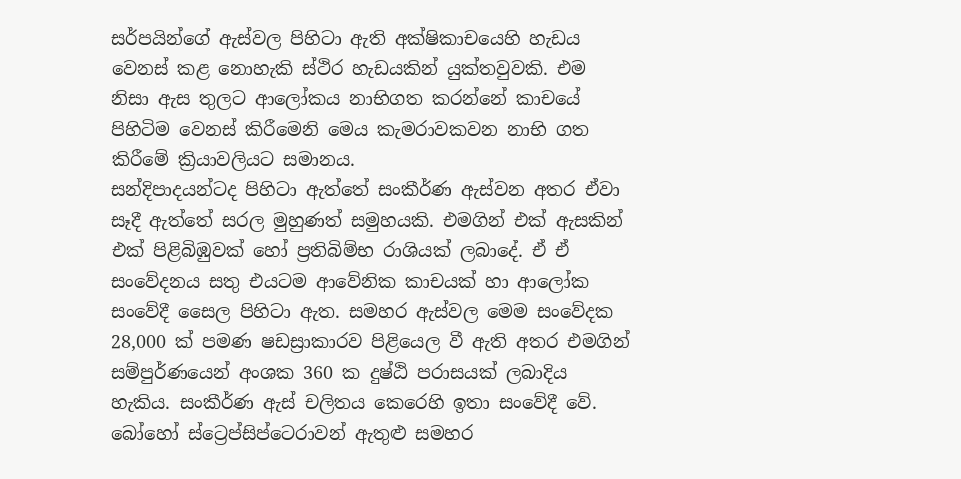සර්පයින්ගේ ඇස්වල පිහිටා ඇති අක්ෂිකාචයෙහි හැඩය වෙනස් කළ නොහැකි ස්ථිර හැඩයකින් යුක්තවුවකි. එම නිසා ඇස තුලට ආලෝකය නාභිගත කරන්නේ කාචයේ පිහිටිම වෙනස් කිරීමෙනි මෙය කැමරාවකවන නාභි ගත කිරීමේ ක්‍රියාවලියට සමානය.
සන්දිපාදයන්ටද පිහිටා ඇත්තේ සංකීර්ණ ඇස්වන අතර ඒවා සෑදී ඇත්තේ සරල මුහුණත් සමුහයකි. එමගින් එක් ඇසකින් එක් පිළිබිඹුවක් හෝ ප්‍රතිබිම්භ රාශියක් ලබාදේ. ඒ ඒ සංවේදනය සතු එයටම ආවේනික කාචයක් හා ආලෝක සංවේදී ‍සෛල පිහිටා ඇත. සමහර ඇස්වල මෙම සංවේදක 28,000 ක් පමණ ෂඩස්‍රාකාරව පිළියෙල වී ඇති අතර එමගින් සම්පුර්ණයෙන් අංශක 360 ක දුෂ්ඨි පරාසයක් ලබාදිය හැකිය. සංකීර්ණ ඇස් චලිතය කෙරෙහි ඉතා සංවේදී වේ. බෝහෝ ස්ට්‍රෙප්සිප්ටෙරාවන් ඇතුළු සමහර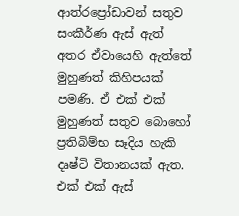ආත්රප්‍රෝඩාවන් සතුව සංකීර්ණ ඇස් ඇත් අතර ඒවායෙහි ඇත්තේ මුහුණත් කිහිපයක් පමණි. ඒ එක් එක් මුහුණත් සතුව බොහෝ ප්‍රතිබිම්භ සෑදිය හැකි දෘෂ්ටි විතානයක් ඇත. එක් එක් ඇස්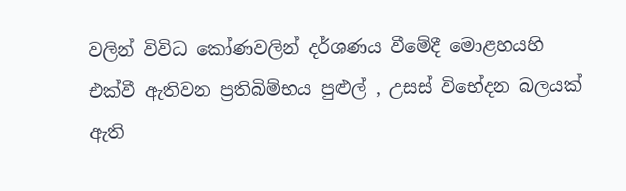වලින් විවිධ කෝණවලින් දර්ශණය වීමේදී මොළහයහි එක්වී ඇතිවන ප්‍රතිබිම්භය පුළුල් , උසස් විභේදන බලයක් ඇති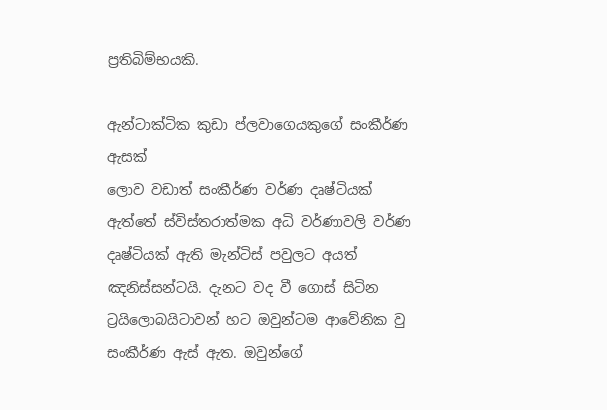ප්‍රතිබිම්භයකි.

ඇන්ටාක්ටික කුඩා ප්ලවාගෙයකුගේ සංකීර්ණ ඇසක්
ලොව වඩාත් සංකීර්ණ වර්ණ දෘෂ්ටියක් ඇත්තේ ස්විස්තරාත්මක අධි වර්ණාවලි වර්ණ දෘෂ්ටියක් ඇති මැන්ටිස් පවුලට අයත් ඤනිස්සන්ටයි. දැනට වද වී ගොස් සිටින ට්‍රයිලොබයිටාවන් හට ඔවුන්ටම ආවේනික වු සංකීර්ණ ඇස් ඇත. ඔවුන්ගේ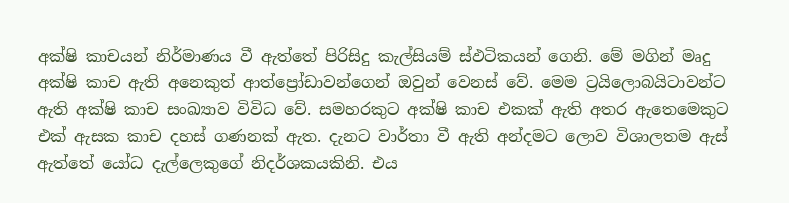අක්ෂි කාචයන් නිර්මාණය වී ඇත්තේ පිරිසිදු කැල්සියම් ස්ඵටිකයන් ගෙනි. මේ මගින් මෘදු අක්ෂි කාච ඇති අනෙකුත් ආත්ප්‍රෝඩාවන්ගෙන් ඔවුන් වෙනස් වේ. මෙම ට්‍රයිලොබයිටාවන්ට ඇති අක්ෂි කාච සංඛ්‍යාව විවිධ වේ. සමහරකුට අක්ෂි කාච එකක් ඇති අතර ඇතෙමෙකුට එක් ඇසක කාච දහස් ගණනක් ඇත. දැනට වාර්තා වී ඇති අන්දමට ලොව විශාලතම ඇස් ඇත්තේ යෝධ දැල්ලෙකුගේ නිදර්ශකයකිනි. එය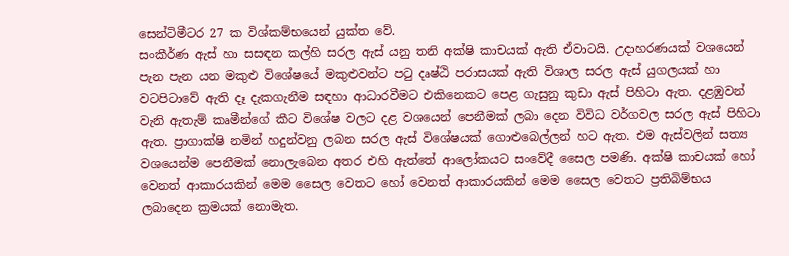සෙන්ටිමීටර 27 ක විශ්කම්භයෙන් යුක්ත වේ.
සංකීර්ණ ඇස් හා සසඳන කල්හි සරල ඇස් යනු තනි අක්ෂි කාචයක් ඇති ඒවාටයි. උදාහරණයක් ‍වශයෙන් පැන පැන යන මකුළු විශේෂයේ මකුළුවන්‍ට පටු දෘෂ්ඨි පරාසයක් ඇති විශාල සරල ඇස් යුගලයක් හා වටපිටාවේ ඇති දෑ දැකගැනීම සඳහා ආධාරවීමට එකිනෙකට පෙළ ගැසුනු කුඩා ඇස් පිහිටා ඇත. දළඹුවන් වැනි ඇතැම් කෘමීන්ගේ කීට විශේෂ වලට දළ වශයෙන් පෙනීමක් ලබා දෙන විවිධ වර්ගවල සරල ඇස් පිහිටා ඇත. ප්‍රාගාක්ෂි නමින් හදුන්වනු ලබන සරල ඇස් විශේෂයක් ගොළුබෙල්ලන් හට ඇත. එම ඇස්වලින් සත්‍ය වශයෙන්ම පෙනීමක් නොලැබෙන අතර එහි ඇත්තේ ආලෝකයට සංවේදී සෛල පමණි. අක්ෂි කාචයක් හෝ වෙනත් ආකාරයකින් ‍මෙම සෛල වෙතට හෝ වෙනත් ආකාරයකින් මෙම සෛල වෙතට ප්‍රතිබිම්භය ලබාදෙන ක්‍රමයක් නොමැත.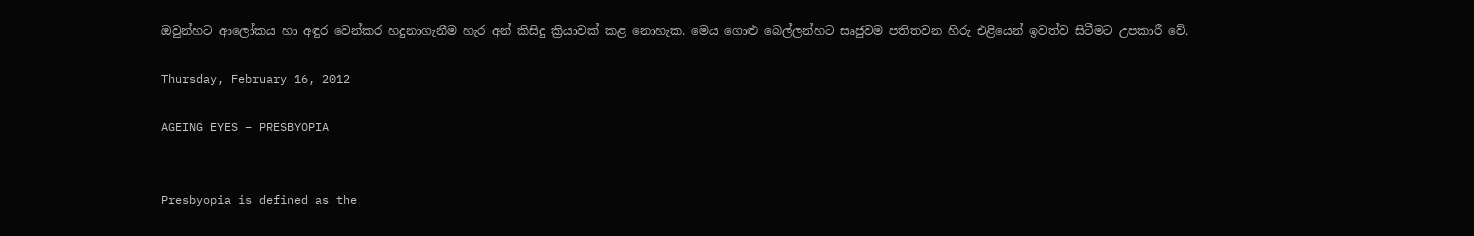ඔවුන්හට ආලෝකය හා අඳුර වෙන්කර හදුනාගැනීම හැර අන් කිසිදු ක්‍රියාවක් කළ නොහැක. මෙය ගොළු බෙල්ලන්හට සෘජුවම පතිතවන හිරු එළියෙන් ඉවත්ව සිටීමට උපකාරී වේ.

Thursday, February 16, 2012

AGEING EYES – PRESBYOPIA


Presbyopia is defined as the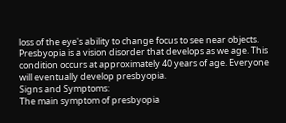loss of the eye's ability to change focus to see near objects. Presbyopia is a vision disorder that develops as we age. This condition occurs at approximately 40 years of age. Everyone will eventually develop presbyopia.
Signs and Symptoms:
The main symptom of presbyopia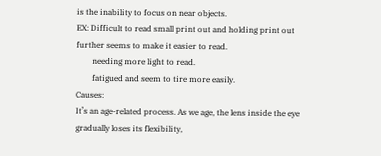is the inability to focus on near objects.
EX: Difficult to read small print out and holding print out further seems to make it easier to read.
        needing more light to read.
        fatigued and seem to tire more easily.
Causes:
It’s an age-related process. As we age, the lens inside the eye gradually loses its flexibility,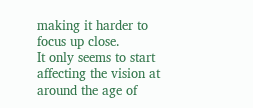making it harder to focus up close.
It only seems to start affecting the vision at around the age of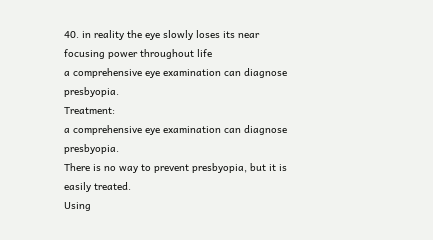40. in reality the eye slowly loses its near focusing power throughout life
a comprehensive eye examination can diagnose presbyopia.
Treatment:
a comprehensive eye examination can diagnose presbyopia.
There is no way to prevent presbyopia, but it is easily treated.
Using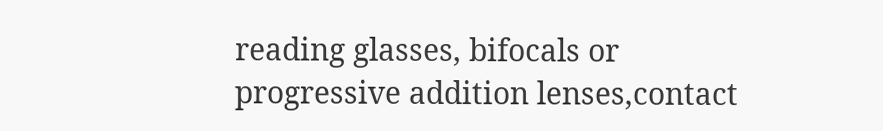reading glasses, bifocals or progressive addition lenses,contact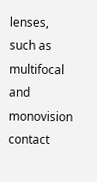lenses, such as multifocal and monovision contact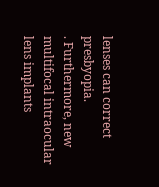lenses can correct presbyopia.
. Furthermore, new multifocal intraocular lens implants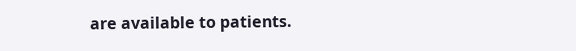are available to patients.